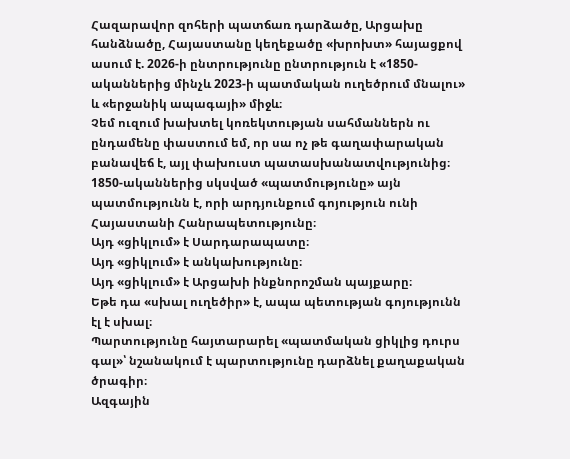Հազարավոր զոհերի պատճառ դարձածը, Արցախը հանձնածը, Հայաստանը կեղեքածը «խրոխտ» հայացքով ասում է. 2026-ի ընտրությունը ընտրություն է «1850-ականներից մինչև 2023-ի պատմական ուղեծրում մնալու» և «երջանիկ ապագայի» միջև։
Չեմ ուզում խախտել կոռեկտության սահմաններն ու ընդամենը փաստում եմ, որ սա ոչ թե գաղափարական բանավեճ է, այլ փախուստ պատասխանատվությունից։
1850-ականներից սկսված «պատմությունը» այն պատմությունն է, որի արդյունքում գոյություն ունի Հայաստանի Հանրապետությունը։
Այդ «ցիկլում» է Սարդարապատը։
Այդ «ցիկլում» է անկախությունը։
Այդ «ցիկլում» է Արցախի ինքնորոշման պայքարը։
Եթե դա «սխալ ուղեծիր» է, ապա պետության գոյությունն էլ է սխալ։
Պարտությունը հայտարարել «պատմական ցիկլից դուրս գալ»՝ նշանակում է պարտությունը դարձնել քաղաքական ծրագիր։
Ազգային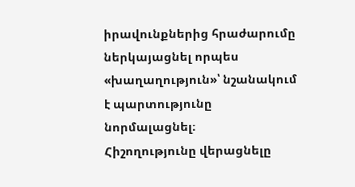իրավունքներից հրաժարումը ներկայացնել որպես «խաղաղություն»՝ նշանակում է պարտությունը նորմալացնել։
Հիշողությունը վերացնելը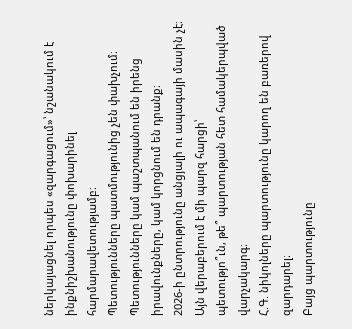ներկայացնել որպես «զարգացում»՝ նշանակում է ինքնիշխանությունը փոխարինել հարմարավետությամբ։
Պետությունները պատմությունից չեն փախչում։
Պետությունները կամ պաշտպանում են իրենց իրավունքները, կամ կորցնում են դրանք։
2026-ի ընտրությունը անցյալի ու ապագայի մասին չէ։
Այն վերաբերում է մի պարզ հարցի՝
պետությո՞ւն, թե՞ պարտության հետ համակերպված վարչակարգ։
Հ.Գ. նիկոլները պարտությունը կարող են բառերով զարդարել։
Բայց պարտությունը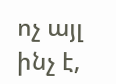ոչ այլ ինչ է,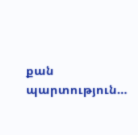քան պարտություն…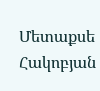Մետաքսե Հակոբյան